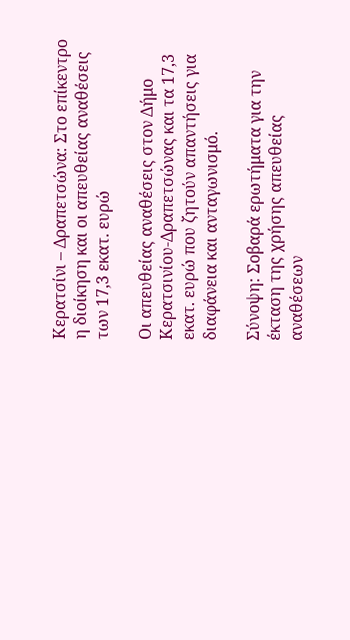Κερατσίνι – Δραπετσώνα: Στο επίκεντρο η διοίκηση και οι απευθείας αναθέσεις των 17,3 εκατ. ευρώ

Οι απευθείας αναθέσεις στον Δήμο Κερατσινίου-Δραπετσώνας και τα 17,3 εκατ. ευρώ που ζητούν απαντήσεις για διαφάνεια και ανταγωνισμό.

Σύνοψη: Σοβαρά ερωτήματα για την έκταση της χρήσης απευθείας αναθέσεων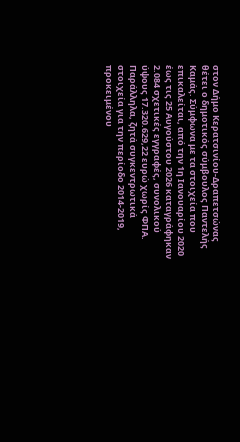στον Δήμο Κερατσινίου-Δραπετσώνας θέτει ο δημοτικός σύμβουλος Παντελής Καμάς. Σύμφωνα με τα στοιχεία που επικαλείται, από την 1η Ιανουαρίου 2020 έως τις 25 Αυγούστου 2026 καταγράφηκαν 2.084 σχετικές εγγραφές, συνολικού ύψους 17.320.629,22 ευρώ χωρίς ΦΠΑ. Παράλληλα, ζητά συγκεντρωτικά στοιχεία για την περίοδο 2014-2019, προκειμένου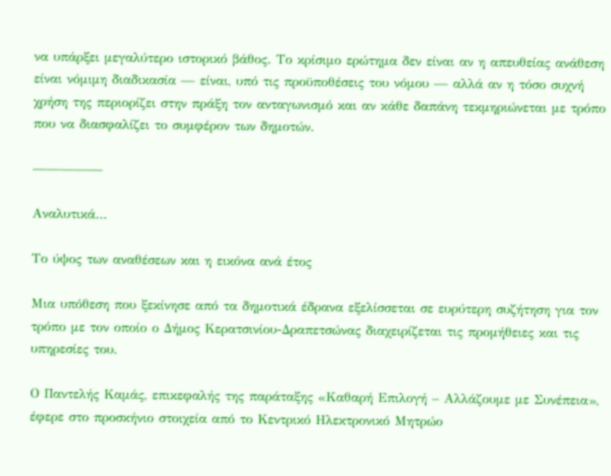να υπάρξει μεγαλύτερο ιστορικό βάθος. Το κρίσιμο ερώτημα δεν είναι αν η απευθείας ανάθεση είναι νόμιμη διαδικασία — είναι, υπό τις προϋποθέσεις του νόμου — αλλά αν η τόσο συχνή χρήση της περιορίζει στην πράξη τον ανταγωνισμό και αν κάθε δαπάνη τεκμηριώνεται με τρόπο που να διασφαλίζει το συμφέρον των δημοτών.

—————

Αναλυτικά…

Το ύψος των αναθέσεων και η εικόνα ανά έτος

Μια υπόθεση που ξεκίνησε από τα δημοτικά έδρανα εξελίσσεται σε ευρύτερη συζήτηση για τον τρόπο με τον οποίο ο Δήμος Κερατσινίου-Δραπετσώνας διαχειρίζεται τις προμήθειες και τις υπηρεσίες του.

Ο Παντελής Καμάς, επικεφαλής της παράταξης «Καθαρή Επιλογή – Αλλάζουμε με Συνέπεια», έφερε στο προσκήνιο στοιχεία από το Κεντρικό Ηλεκτρονικό Μητρώο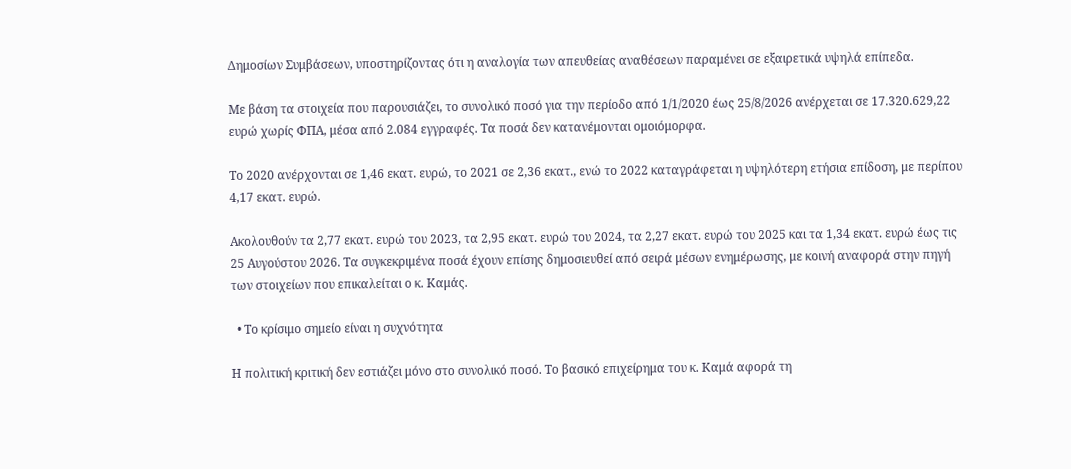Δημοσίων Συμβάσεων, υποστηρίζοντας ότι η αναλογία των απευθείας αναθέσεων παραμένει σε εξαιρετικά υψηλά επίπεδα.

Με βάση τα στοιχεία που παρουσιάζει, το συνολικό ποσό για την περίοδο από 1/1/2020 έως 25/8/2026 ανέρχεται σε 17.320.629,22 ευρώ χωρίς ΦΠΑ, μέσα από 2.084 εγγραφές. Τα ποσά δεν κατανέμονται ομοιόμορφα.

Το 2020 ανέρχονται σε 1,46 εκατ. ευρώ, το 2021 σε 2,36 εκατ., ενώ το 2022 καταγράφεται η υψηλότερη ετήσια επίδοση, με περίπου 4,17 εκατ. ευρώ.

Ακολουθούν τα 2,77 εκατ. ευρώ του 2023, τα 2,95 εκατ. ευρώ του 2024, τα 2,27 εκατ. ευρώ του 2025 και τα 1,34 εκατ. ευρώ έως τις 25 Αυγούστου 2026. Τα συγκεκριμένα ποσά έχουν επίσης δημοσιευθεί από σειρά μέσων ενημέρωσης, με κοινή αναφορά στην πηγή των στοιχείων που επικαλείται ο κ. Καμάς.

  • Το κρίσιμο σημείο είναι η συχνότητα

Η πολιτική κριτική δεν εστιάζει μόνο στο συνολικό ποσό. Το βασικό επιχείρημα του κ. Καμά αφορά τη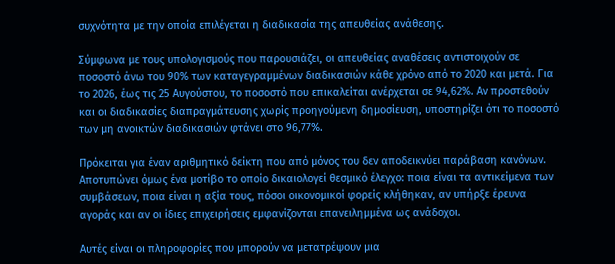συχνότητα με την οποία επιλέγεται η διαδικασία της απευθείας ανάθεσης.

Σύμφωνα με τους υπολογισμούς που παρουσιάζει, οι απευθείας αναθέσεις αντιστοιχούν σε ποσοστό άνω του 90% των καταγεγραμμένων διαδικασιών κάθε χρόνο από το 2020 και μετά. Για το 2026, έως τις 25 Αυγούστου, το ποσοστό που επικαλείται ανέρχεται σε 94,62%. Αν προστεθούν και οι διαδικασίες διαπραγμάτευσης χωρίς προηγούμενη δημοσίευση, υποστηρίζει ότι το ποσοστό των μη ανοικτών διαδικασιών φτάνει στο 96,77%.

Πρόκειται για έναν αριθμητικό δείκτη που από μόνος του δεν αποδεικνύει παράβαση κανόνων. Αποτυπώνει όμως ένα μοτίβο το οποίο δικαιολογεί θεσμικό έλεγχο: ποια είναι τα αντικείμενα των συμβάσεων, ποια είναι η αξία τους, πόσοι οικονομικοί φορείς κλήθηκαν, αν υπήρξε έρευνα αγοράς και αν οι ίδιες επιχειρήσεις εμφανίζονται επανειλημμένα ως ανάδοχοι.

Αυτές είναι οι πληροφορίες που μπορούν να μετατρέψουν μια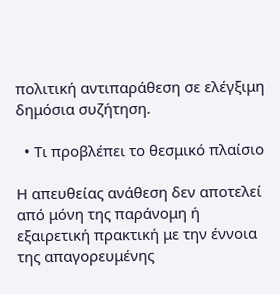πολιτική αντιπαράθεση σε ελέγξιμη δημόσια συζήτηση.

  • Τι προβλέπει το θεσμικό πλαίσιο

Η απευθείας ανάθεση δεν αποτελεί από μόνη της παράνομη ή εξαιρετική πρακτική με την έννοια της απαγορευμένης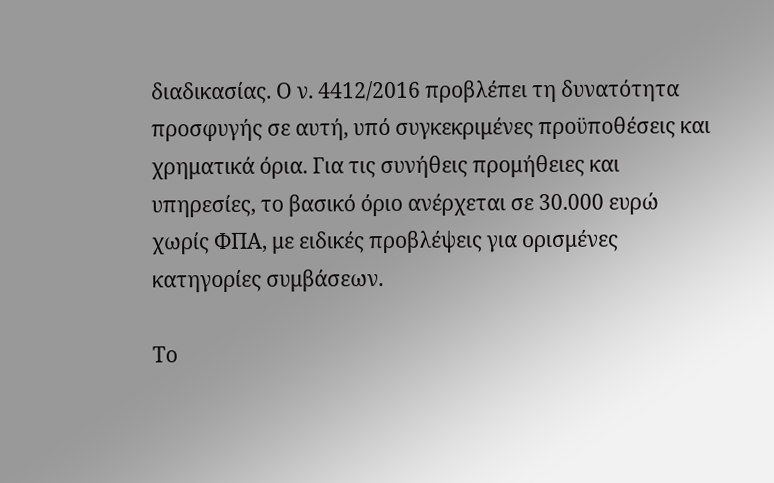διαδικασίας. Ο ν. 4412/2016 προβλέπει τη δυνατότητα προσφυγής σε αυτή, υπό συγκεκριμένες προϋποθέσεις και χρηματικά όρια. Για τις συνήθεις προμήθειες και υπηρεσίες, το βασικό όριο ανέρχεται σε 30.000 ευρώ χωρίς ΦΠΑ, με ειδικές προβλέψεις για ορισμένες κατηγορίες συμβάσεων.

Το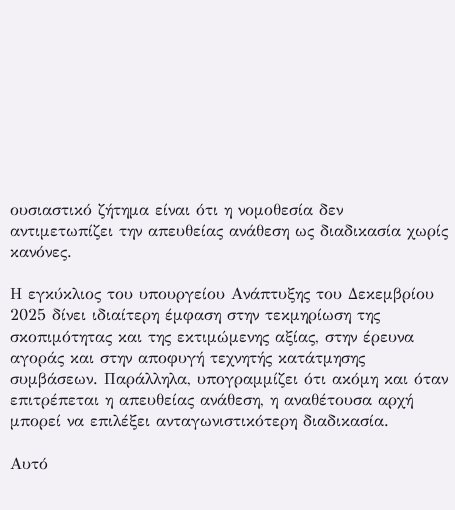ουσιαστικό ζήτημα είναι ότι η νομοθεσία δεν αντιμετωπίζει την απευθείας ανάθεση ως διαδικασία χωρίς κανόνες.

Η εγκύκλιος του υπουργείου Ανάπτυξης του Δεκεμβρίου 2025 δίνει ιδιαίτερη έμφαση στην τεκμηρίωση της σκοπιμότητας και της εκτιμώμενης αξίας, στην έρευνα αγοράς και στην αποφυγή τεχνητής κατάτμησης συμβάσεων. Παράλληλα, υπογραμμίζει ότι ακόμη και όταν επιτρέπεται η απευθείας ανάθεση, η αναθέτουσα αρχή μπορεί να επιλέξει ανταγωνιστικότερη διαδικασία.

Αυτό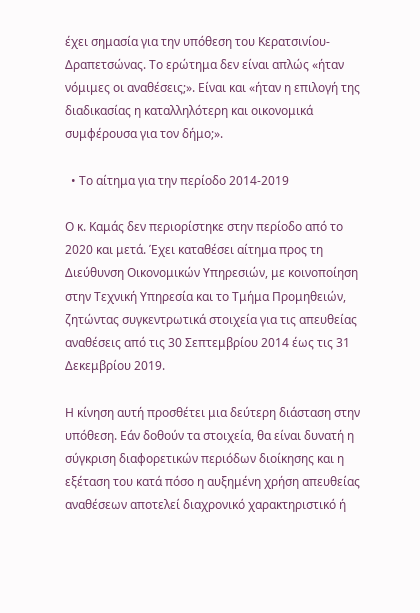έχει σημασία για την υπόθεση του Κερατσινίου-Δραπετσώνας. Το ερώτημα δεν είναι απλώς «ήταν νόμιμες οι αναθέσεις;». Είναι και «ήταν η επιλογή της διαδικασίας η καταλληλότερη και οικονομικά συμφέρουσα για τον δήμο;».

  • Το αίτημα για την περίοδο 2014-2019

Ο κ. Καμάς δεν περιορίστηκε στην περίοδο από το 2020 και μετά. Έχει καταθέσει αίτημα προς τη Διεύθυνση Οικονομικών Υπηρεσιών, με κοινοποίηση στην Τεχνική Υπηρεσία και το Τμήμα Προμηθειών, ζητώντας συγκεντρωτικά στοιχεία για τις απευθείας αναθέσεις από τις 30 Σεπτεμβρίου 2014 έως τις 31 Δεκεμβρίου 2019.

Η κίνηση αυτή προσθέτει μια δεύτερη διάσταση στην υπόθεση. Εάν δοθούν τα στοιχεία, θα είναι δυνατή η σύγκριση διαφορετικών περιόδων διοίκησης και η εξέταση του κατά πόσο η αυξημένη χρήση απευθείας αναθέσεων αποτελεί διαχρονικό χαρακτηριστικό ή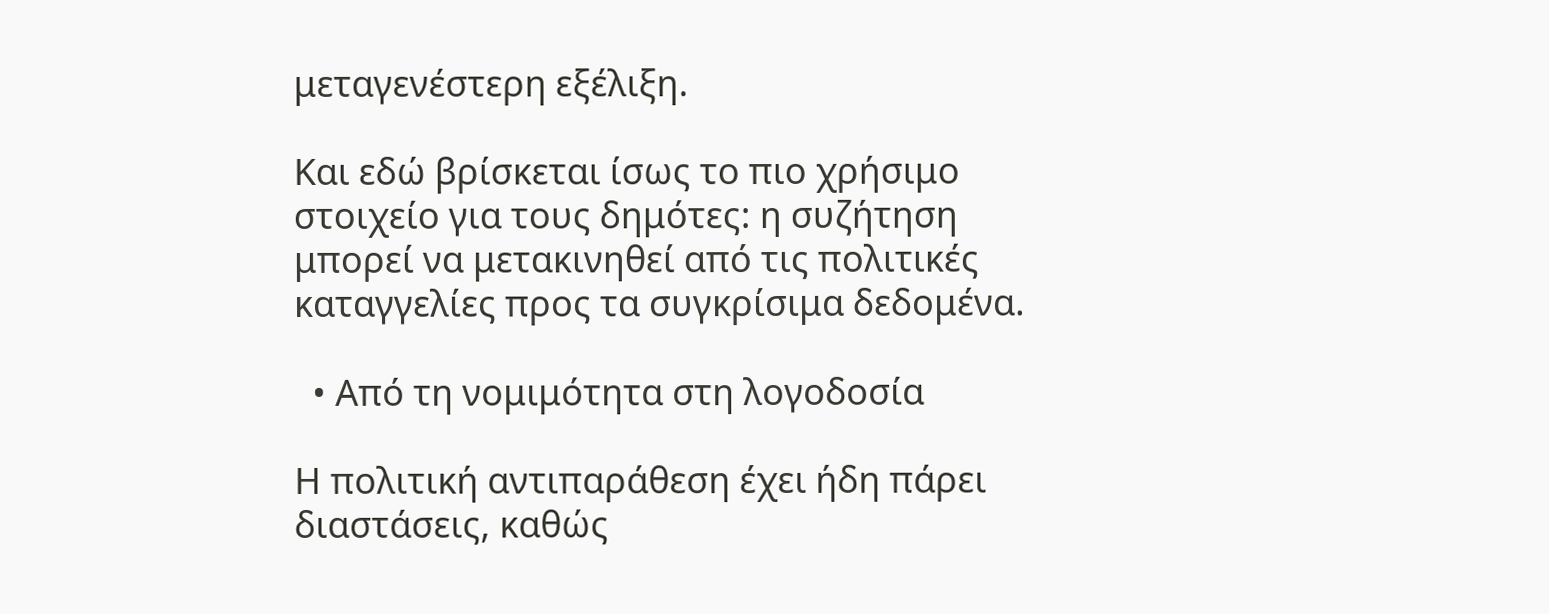μεταγενέστερη εξέλιξη.

Και εδώ βρίσκεται ίσως το πιο χρήσιμο στοιχείο για τους δημότες: η συζήτηση μπορεί να μετακινηθεί από τις πολιτικές καταγγελίες προς τα συγκρίσιμα δεδομένα.

  • Από τη νομιμότητα στη λογοδοσία

Η πολιτική αντιπαράθεση έχει ήδη πάρει διαστάσεις, καθώς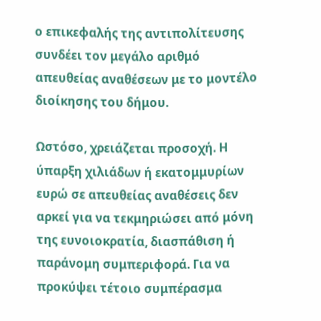ο επικεφαλής της αντιπολίτευσης συνδέει τον μεγάλο αριθμό απευθείας αναθέσεων με το μοντέλο διοίκησης του δήμου.

Ωστόσο, χρειάζεται προσοχή. Η ύπαρξη χιλιάδων ή εκατομμυρίων ευρώ σε απευθείας αναθέσεις δεν αρκεί για να τεκμηριώσει από μόνη της ευνοιοκρατία, διασπάθιση ή παράνομη συμπεριφορά. Για να προκύψει τέτοιο συμπέρασμα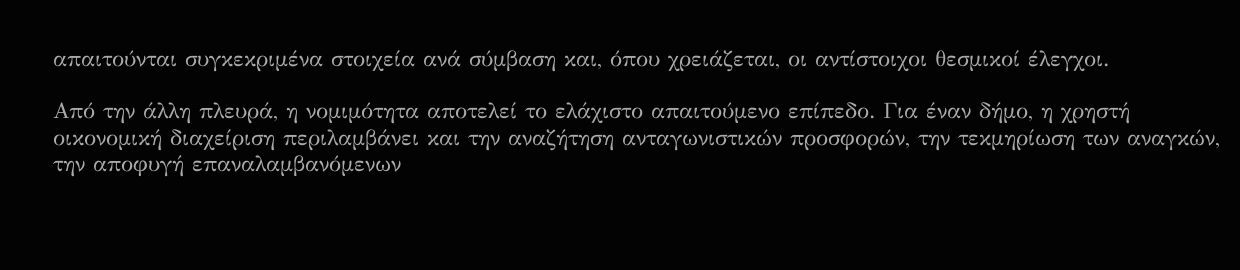απαιτούνται συγκεκριμένα στοιχεία ανά σύμβαση και, όπου χρειάζεται, οι αντίστοιχοι θεσμικοί έλεγχοι.

Από την άλλη πλευρά, η νομιμότητα αποτελεί το ελάχιστο απαιτούμενο επίπεδο. Για έναν δήμο, η χρηστή οικονομική διαχείριση περιλαμβάνει και την αναζήτηση ανταγωνιστικών προσφορών, την τεκμηρίωση των αναγκών, την αποφυγή επαναλαμβανόμενων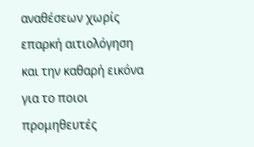αναθέσεων χωρίς επαρκή αιτιολόγηση και την καθαρή εικόνα για το ποιοι προμηθευτές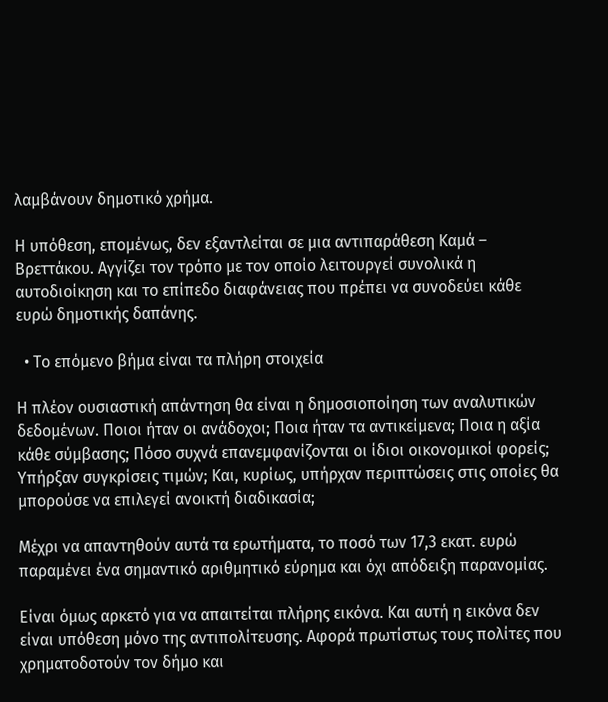λαμβάνουν δημοτικό χρήμα.

Η υπόθεση, επομένως, δεν εξαντλείται σε μια αντιπαράθεση Καμά – Βρεττάκου. Αγγίζει τον τρόπο με τον οποίο λειτουργεί συνολικά η αυτοδιοίκηση και το επίπεδο διαφάνειας που πρέπει να συνοδεύει κάθε ευρώ δημοτικής δαπάνης.

  • Το επόμενο βήμα είναι τα πλήρη στοιχεία

Η πλέον ουσιαστική απάντηση θα είναι η δημοσιοποίηση των αναλυτικών δεδομένων. Ποιοι ήταν οι ανάδοχοι; Ποια ήταν τα αντικείμενα; Ποια η αξία κάθε σύμβασης; Πόσο συχνά επανεμφανίζονται οι ίδιοι οικονομικοί φορείς; Υπήρξαν συγκρίσεις τιμών; Και, κυρίως, υπήρχαν περιπτώσεις στις οποίες θα μπορούσε να επιλεγεί ανοικτή διαδικασία;

Μέχρι να απαντηθούν αυτά τα ερωτήματα, το ποσό των 17,3 εκατ. ευρώ παραμένει ένα σημαντικό αριθμητικό εύρημα και όχι απόδειξη παρανομίας.

Είναι όμως αρκετό για να απαιτείται πλήρης εικόνα. Και αυτή η εικόνα δεν είναι υπόθεση μόνο της αντιπολίτευσης. Αφορά πρωτίστως τους πολίτες που χρηματοδοτούν τον δήμο και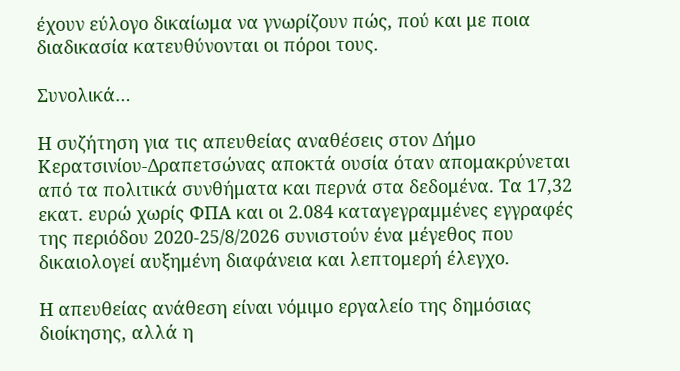έχουν εύλογο δικαίωμα να γνωρίζουν πώς, πού και με ποια διαδικασία κατευθύνονται οι πόροι τους.

Συνολικά…

Η συζήτηση για τις απευθείας αναθέσεις στον Δήμο Κερατσινίου-Δραπετσώνας αποκτά ουσία όταν απομακρύνεται από τα πολιτικά συνθήματα και περνά στα δεδομένα. Τα 17,32 εκατ. ευρώ χωρίς ΦΠΑ και οι 2.084 καταγεγραμμένες εγγραφές της περιόδου 2020-25/8/2026 συνιστούν ένα μέγεθος που δικαιολογεί αυξημένη διαφάνεια και λεπτομερή έλεγχο.

Η απευθείας ανάθεση είναι νόμιμο εργαλείο της δημόσιας διοίκησης, αλλά η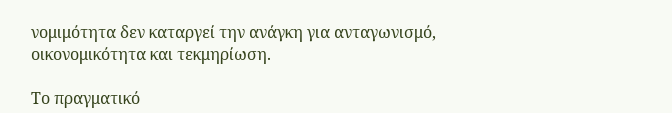νομιμότητα δεν καταργεί την ανάγκη για ανταγωνισμό, οικονομικότητα και τεκμηρίωση.

Το πραγματικό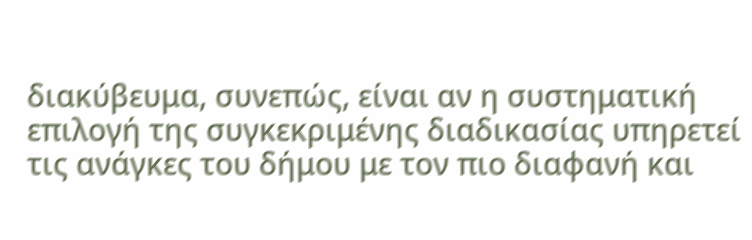διακύβευμα, συνεπώς, είναι αν η συστηματική επιλογή της συγκεκριμένης διαδικασίας υπηρετεί τις ανάγκες του δήμου με τον πιο διαφανή και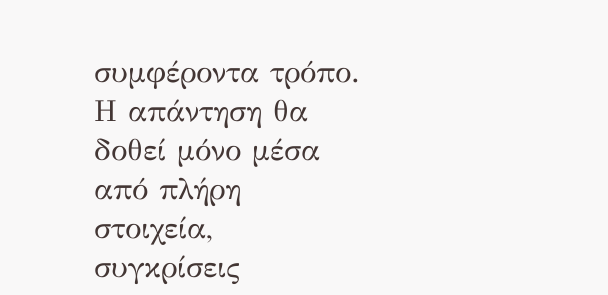συμφέροντα τρόπο. Η απάντηση θα δοθεί μόνο μέσα από πλήρη στοιχεία, συγκρίσεις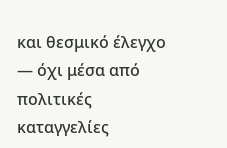και θεσμικό έλεγχο — όχι μέσα από πολιτικές καταγγελίες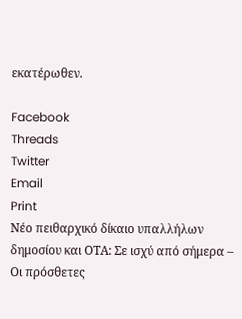εκατέρωθεν.

Facebook
Threads
Twitter
Email
Print
Νέο πειθαρχικό δίκαιο υπαλλήλων δημοσίου και ΟΤΑ: Σε ισχύ από σήμερα – Οι πρόσθετες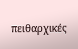πειθαρχικές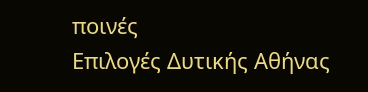ποινές
Επιλογές Δυτικής Αθήνας